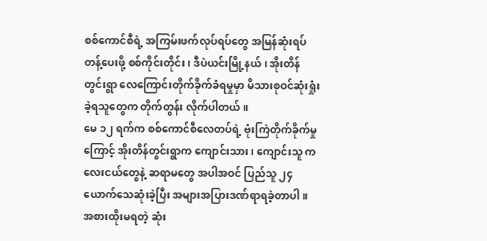စစ်ကောင်စီရဲ့ အကြမ်းဖက်လုပ်ရပ်တွေ အမြန်ဆုံးရပ်တန့်ပေးဖို့ စစ်ကိုင်းတိုင်း၊ ဒီပဲယင်းမြို့နယ်၊ အိုးတိန်တွင်းရွာ လေကြောင်းတိုက်ခိုက်ခံရမှုမှာ မိသားစုဝင်ဆုံးရှုံးခဲ့ရသူတွေက တိုက်တွန်း လိုက်ပါတယ်။
မေ ၁၂ ရက်က စစ်ကောင်စီလေတပ်ရဲ့ ဗုံးကြဲတိုက်ခိုက်မှုကြောင့် အိုးတိန်တွင်းရွာက ကျောင်းသား၊ ကျောင်းသူ ကလေးငယ်တွေနဲ့ ဆရာမတွေ အပါအဝင် ပြည်သူ ၂၄ ယောက်သေဆုံးခဲ့ပြီး အများအပြားဒဏ်ရာရခဲ့တာပါ။
အစားထိုးမရတဲ့ ဆုံး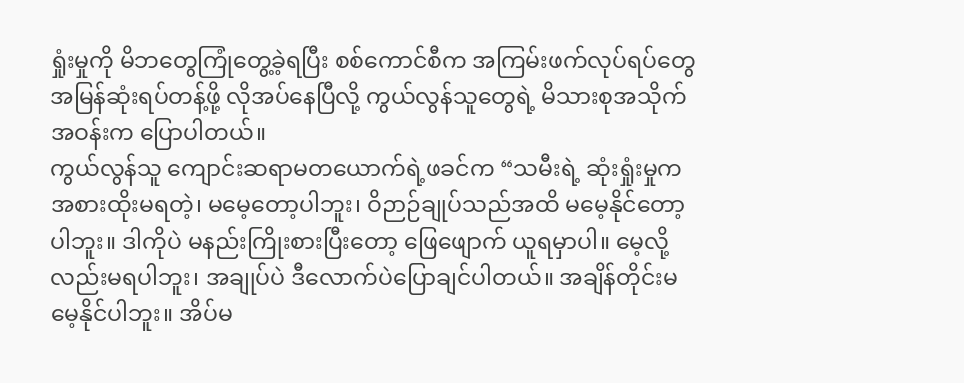ရှုံးမှုကို မိဘတွေကြုံတွေ့ခဲ့ရပြီး စစ်ကောင်စီက အကြမ်းဖက်လုပ်ရပ်တွေ အမြန်ဆုံးရပ်တန့်ဖို့ လိုအပ်နေပြီလို့ ကွယ်လွန်သူတွေရဲ့ မိသားစုအသိုက်အဝန်းက ပြောပါတယ်။
ကွယ်လွန်သူ ကျောင်းဆရာမတယောက်ရဲ့ဖခင်က “သမီးရဲ့ ဆုံးရှုံးမှုက အစားထိုးမရတဲ့၊ မမေ့တော့ပါဘူး၊ ဝိဉာဉ်ချုပ်သည်အထိ မမေ့နိုင်တော့ပါဘူး။ ဒါကိုပဲ မနည်းကြိုးစားပြီးတော့ ဖြေဖျောက် ယူရမှာပါ။ မေ့လို့လည်းမရပါဘူး၊ အချုပ်ပဲ ဒီလောက်ပဲပြောချင်ပါတယ်။ အချိန်တိုင်းမ မေ့နိုင်ပါဘူး။ အိပ်မ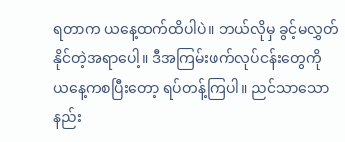ရတာက ယနေ့ထက်ထိပါပဲ။ ဘယ်လိုမှ ခွင့်မလွှတ်နိုင်တဲ့အရာပေါ့။ ဒီအကြမ်းဖက်လုပ်ငန်းတွေကို ယနေ့ကစပြီးတော့ ရပ်တန့်ကြပါ။ ညင်သာသောနည်း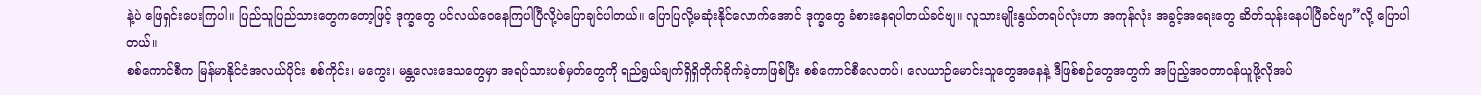နဲ့ပဲ ဖြေရှင်းပေးကြပါ။ ပြည်သူပြည်သားတွေကတော့ဖြင့် ဒုက္ခတွေ ပင်လယ်ဝေနေကြပါပြီလို့ပဲပြောချင်ပါတယ်။ ပြောပြလို့မဆုံးနိုင်လောက်အောင် ဒုက္ခတွေ ခံစားနေရပါတယ်ခင်ဗျ။ လူသားမျိုးနွယ်တရပ်လုံးဟာ အကုန်လုံး အခွင့်အရေးတွေ ဆိတ်သုန်းနေပါပြီခင်ဗျာ”လို့ ပြောပါတယ်။
စစ်ကောင်စီက မြန်မာနိုင်ငံအလယ်ပိုင်း စစ်ကိုင်း၊ မကွေး၊ မန္တလေးဒေသတွေမှာ အရပ်သားပစ်မှတ်တွေကို ရည်ရွယ်ချက်ရှိရှိတိုက်ခိုက်ခဲ့တာဖြစ်ပြီး စစ်ကောင်စီလေတပ်၊ လေယာဉ်မောင်းသူတွေအနေနဲ့ ဒီဖြစ်စဉ်တွေအတွက် အပြည့်အဝတာဝန်ယူဖို့လိုအပ်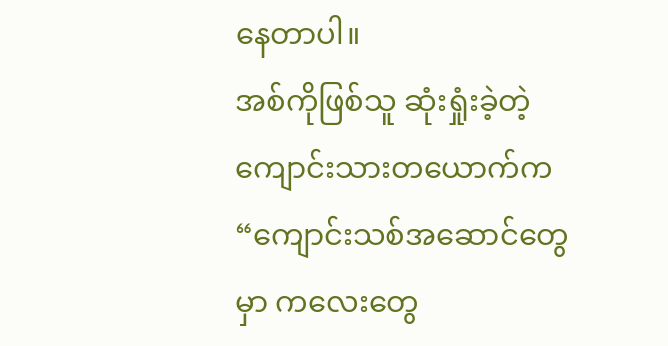နေတာပါ။
အစ်ကိုဖြစ်သူ ဆုံးရှုံးခဲ့တဲ့ကျောင်းသားတယောက်က “ကျောင်းသစ်အဆောင်တွေမှာ ကလေးတွေ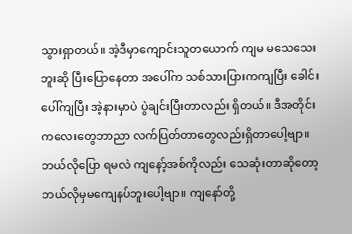သွားရှာတယ်။ အဲ့ဒီမှာကျောင်းသူတယောက် ကျမ မသေသေးဘူးဆို ပြီးပြောနေတာ အပေါ်က သစ်သားပြားကကျပြီး ခေါင်းပေါ်ကျပြီး အဲ့နားမှာပဲ ပွဲချင်းပြီးတာလည်း ရှိတယ်။ ဒီအတိုင်းကလေးတွေဘာညာ လက်ပြတ်တာတွေလည်းရှိတာပေါ့ဗျာ။ ဘယ်လိုပြော ရမလဲ ကျနော့်အစ်ကိုလည်း သေဆုံးတာဆိုတော့ ဘယ်လိုမှမကျေနပ်ဘူးပေါ့ဗျာ။ ကျနော်တို့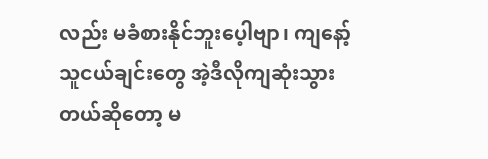လည်း မခံစားနိုင်ဘူးပေ့ါဗျာ၊ ကျနော့် သူငယ်ချင်းတွေ အဲ့ဒီလိုကျဆုံးသွားတယ်ဆိုတော့ မ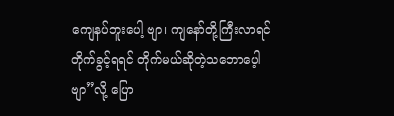ကျေနပ်ဘူးပေါ့ ဗျာ၊ ကျနော်တို့ကြီးလာရင် တိုက်ခွင့်ရရင် တိုက်မယ်ဆိုတဲ့သဘောပေ့ါဗျာ”လို့ ပြော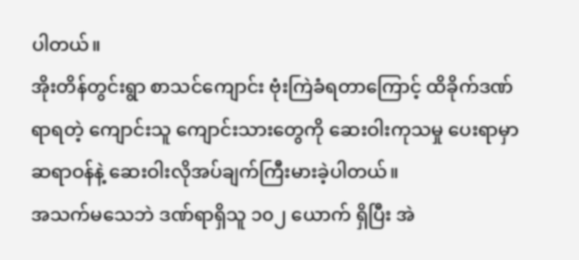ပါတယ်။
အိုးတိန်တွင်းရွာ စာသင်ကျောင်း ဗုံးကြဲခံရတာကြောင့် ထိခိုက်ဒဏ်ရာရတဲ့ ကျောင်းသူ ကျောင်းသားတွေကို ဆေးဝါးကုသမှု ပေးရာမှာ ဆရာဝန်နဲ့ ဆေးဝါးလိုအပ်ချက်ကြီးမားခဲ့ပါတယ်။
အသက်မသေဘဲ ဒဏ်ရာရှိသူ ၁၀၂ ယောက် ရှိပြီး အဲ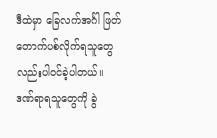ဒီထဲမှာ ခြေလက်အင်္ဂါ ဖြတ်တောက်ပစ်လိုက်ရသူတွေလည်းပါဝင်ခဲ့ပါတယ်။
ဒဏ်ရာရသူတွေကို ခွဲ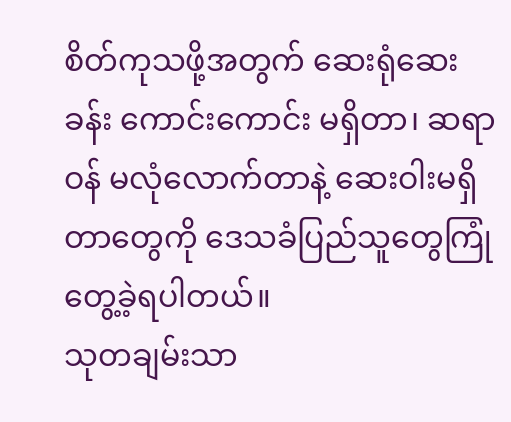စိတ်ကုသဖို့အတွက် ဆေးရုံဆေးခန်း ကောင်းကောင်း မရှိတာ၊ ဆရာဝန် မလုံလောက်တာနဲ့ ဆေးဝါးမရှိတာတွေကို ဒေသခံပြည်သူတွေကြုံတွေ့ခဲ့ရပါတယ်။
သုတချမ်းသာ